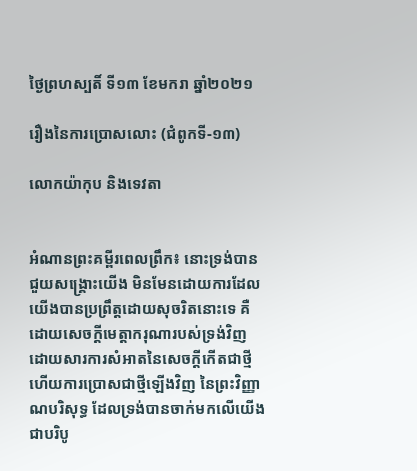ថ្ងៃព្រហស្បតិ៍ ទី១៣ ខែមករា ឆ្នាំ២០២១

រឿងនៃការប្រោសលោះ (ជំពូកទី-១៣)

លោកយ៉ាកុប និងទេវតា


អំណានព្រះគម្ពីរពេលព្រឹក៖ នោះទ្រង់បានជួយសង្គ្រោះយើង មិនមែនដោយការដែលយើងបានប្រព្រឹត្តដោយសុចរិតនោះទេ គឺដោយសេចក្តីមេត្តាករុណារបស់ទ្រង់វិញ ដោយសារការសំអាតនៃសេចក្តីកើតជាថ្មី ហើយការប្រោសជាថ្មីឡើងវិញ នៃព្រះវិញ្ញាណបរិសុទ្ធ ដែលទ្រង់បានចាក់មកលើយើងជាបរិបូ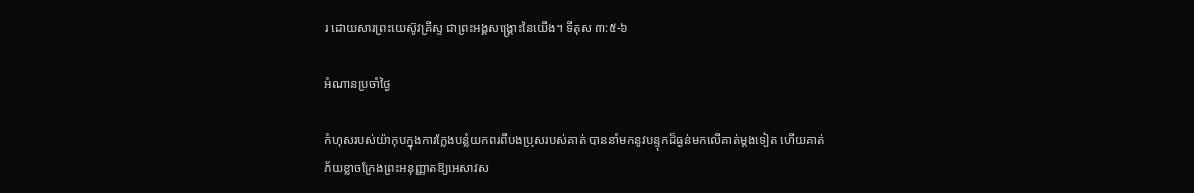រ ដោយសារព្រះយេស៊ូវគ្រីស្ទ ជាព្រះអង្គសង្គ្រោះនៃយើង។ ទីតុស ៣:៥-៦

អំណានប្រចាំថ្ងៃ

កំហុសរបស់យ៉ាកុបក្នុងការក្លែងបន្លំយកពរពីបងប្រុសរបស់គាត់ បាននាំមកនូវបន្ទុកដ៏ធ្ងន់មកលើគាត់ម្តងទៀត ហើយគាត់ភ័យខ្លាចក្រែងព្រះអនុញ្ញាតឱ្យអេសាវស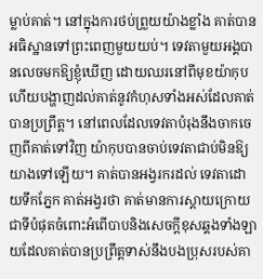ម្លាប់គាត់។ នៅក្នុងការថប់ព្រួយយ៉ាងខ្លាំង គាត់បានអធិស្ឋានទៅព្រះពេញមួយយប់។ ទេវតាមួយអង្គបានលេចមកឱ្យខ្ញុំឃើញ ដោយឈរនៅពីមុខយ៉ាកុប ហើយបង្ហាញដល់គាត់នូវកំហុសទាំងអស់ដែលគាត់បានប្រព្រឹត្ត។ នៅពេលដែលទេវតាបំរុងនឹងចាកចេញពីគាត់ទៅវិញ យ៉ាកុបបានចាប់ទេវតាជាប់មិនឱ្យយាងទៅឡើយ។ គាត់បានអង្វរករដល់ ទេវតាដោយទឹកភ្នែក គាត់អង្វរថា គាត់មានការស្តាយក្រោយជាទីបំផុតចំពោះអំពើបាបនិងសេចក្តីខុសឆ្គងទាំងឡាយដែលគាត់បានប្រព្រឹត្តទាស់នឹងបងប្រុសរបស់គា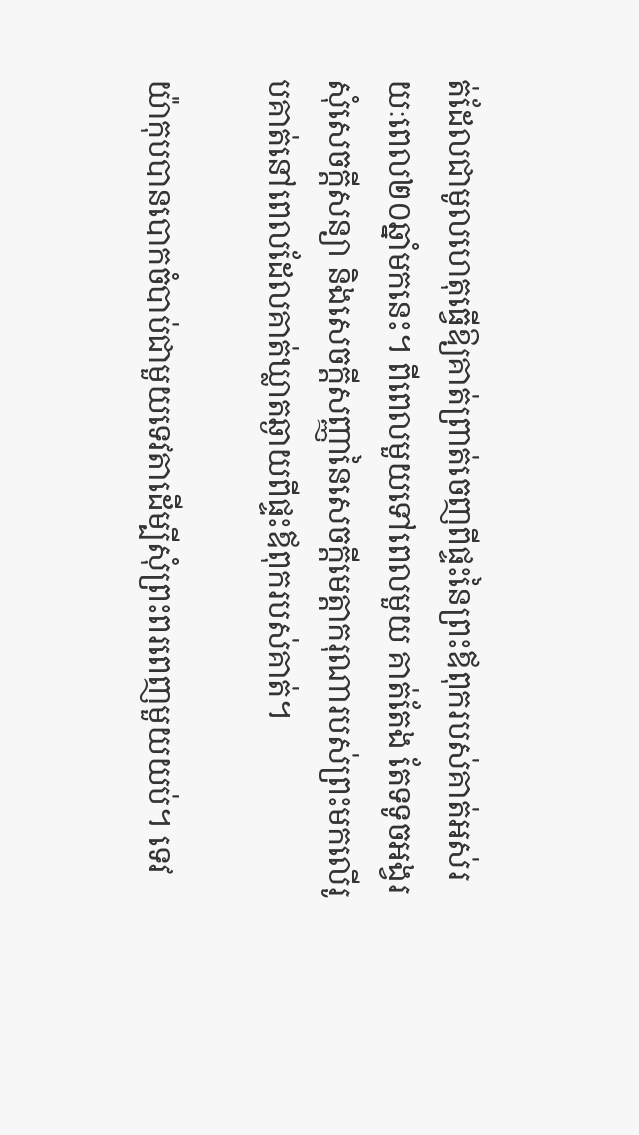ត់ដែលជាមូលហេតុធ្វើឱ្យគាត់ព្រាត់ចេញពីផ្ទះនៃព្រះឪពុករបស់គាត់អស់រយៈពេល២០ឆ្នាំមកនេះ។ ពីពេលមួយទៅពេលមួយ គាត់តែង តែទទូចអង្វរសុំសេចក្តីសន្យា និងសេចក្តីសញ្ញានៃសេចក្តីមេត្តាករុណារបស់ព្រះមកលើរូបគាត់នៅពេលដែលគាត់ឃ្លាតឆ្ងាយពីផ្ទះឪពុករបស់គាត់។

យ៉ាកុបបានបោកចំបាប់ជាមួយទេវតាដើម្បីសុំព្រះពរពេញមួយយប់។ ទេវ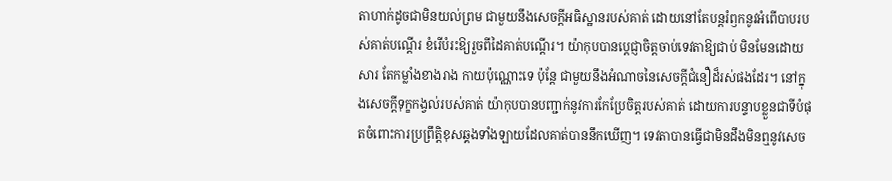តាហាក់ដូចជាមិនយល់ព្រម ជាមួយនឹងសេចក្តីអធិស្ឋានរបស់គាត់ ដោយនៅតែបន្តរំឭកនូវអំពើបាបរបស់គាត់បណ្តើរ ខំរើបំរះឱ្យរួចពីដៃគាត់បណ្តើរ។ យ៉ាកុបបានប្តេជ្ញាចិត្តចាប់ទេវតាឱ្យជាប់ មិនមែនដោយសារ តែកម្លាំងខាងរាង កាយប៉ុណ្ណោះទេ ប៉ុន្តែ ជាមួយនឹងអំណាចនៃសេចក្តីជំនឿដ៏រស់ផងដែរ។ នៅក្នុងសេចក្តីទុក្ខកង្វល់របស់គាត់ យ៉ាកុបបានបញ្ជាក់នូវការកែប្រែចិត្តរបស់គាត់ ដោយការបន្ទាបខ្លួនជាទីបំផុតចំពោះការប្រព្រឹត្តិខុសឆ្គងទាំងឡាយដែលគាត់បាននឹកឃើញ។ ទេវតាបានធ្វើជាមិនដឹងមិនឮនូវសេច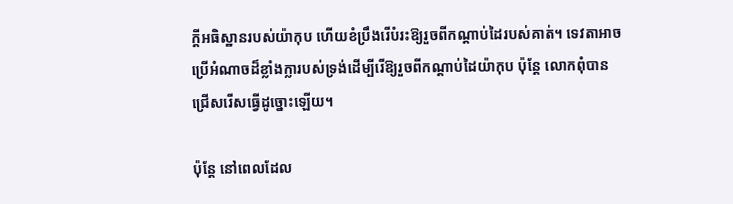ក្តីអធិស្ឋានរបស់យ៉ាកុប ហើយខំប្រឹងរើបំរះឱ្យរួចពីកណ្តាប់ដៃរបស់គាត់។ ទេវតាអាចប្រើអំណាចដ៏ខ្លាំងក្លារបស់ទ្រង់ដើម្បីរើឱ្យរួចពីកណ្តាប់ដៃយ៉ាកុប ប៉ុន្តែ លោកពុំបានជ្រើសរើសធ្វើដូច្នោះឡើយ។

ប៉ុន្តែ នៅពេលដែល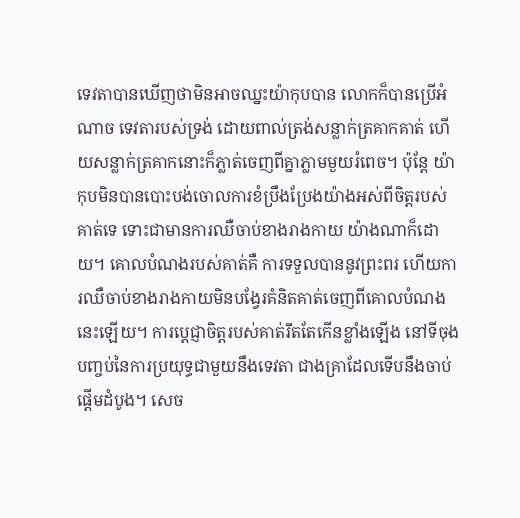ទេវតាបានឃើញថាមិនអាចឈ្នះយ៉ាកុបបាន លោកក៏បានប្រើអំណាច ទេវតារបស់ទ្រង់ ដោយពាល់ត្រង់សន្លាក់ត្រគាកគាត់ ហើយសន្លាក់ត្រគាកនោះក៏ភ្លាត់ចេញពីគ្នាភ្លាមមួយរំពេច។ ប៉ុន្តែ យ៉ាកុបមិនបានបោះបង់ចោលការខំប្រឹងប្រែងយ៉ាងអស់ពីចិត្តរបស់គាត់ទេ ទោះជាមានការឈឺចាប់ខាងរាងកាយ យ៉ាងណាក៏ដោយ។ គោលបំណងរបស់គាត់គឺ ការទទួលបាននូវព្រះពរ ហើយការឈឺចាប់ខាងរាងកាយមិនបង្វែរគំនិតគាត់ចេញពីគោលបំណងនេះឡើយ។ ការប្តេជ្ញាចិត្តរបស់គាត់រឹតតែកើនខ្លាំងឡើង នៅទីចុងបញ្ចប់នៃការប្រយុទ្ធជាមួយនឹងទេវតា ជាងគ្រាដែលទើបនឹងចាប់ផ្តើមដំបូង។ សេច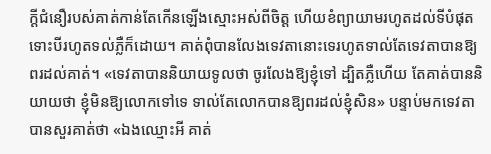ក្តីជំនឿរបស់គាត់កាន់តែកើនឡើងស្មោះអស់ពីចិត្ត ហើយខំព្យាយាមរហូតដល់ទីបំផុត ទោះបីរហូតទល់ភ្លឺក៏ដោយ។ គាត់ពុំបានលែងទេវតានោះទេរហូតទាល់តែទេវតាបានឱ្យពរដល់គាត់។ «ទេវតាបាននិយាយទូលថា ចូរលែងឱ្យខ្ញុំទៅ ដ្បិតភ្លឺហើយ តែគាត់បាននិយាយថា ខ្ញុំមិនឱ្យលោកទៅទេ ទាល់តែលោកបានឱ្យពរដល់ខ្ញុំសិន» បន្ទាប់មកទេវតា បានសួរគាត់ថា «ឯងឈ្មោះអី គាត់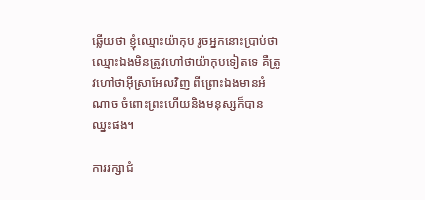ឆ្លើយថា ខ្ញុំឈ្មោះយ៉ាកុប រូចអ្នកនោះប្រាប់ថា ឈ្មោះឯងមិនត្រូវហៅថាយ៉ាកុបទៀតទេ គឺត្រូវហៅថាអ៊ីស្រាអែលវិញ ពីព្រោះឯងមានអំណាច ចំពោះព្រះហើយនិងមនុស្សក៏បានឈ្នះផង។

ការរក្សាជំ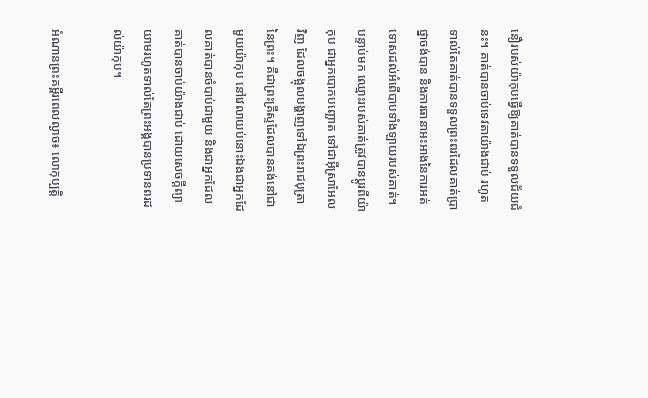នឿរបស់យ៉ាកុបធ្វើឱ្យគាត់បានទទួលជ័យជំនះ។ គាត់បានចាប់ទេវតាយ៉ាងជាប់ រហូតទាល់តែគាត់បានទទួលព្រះពរដែលគាត់ប្រាថ្នាចង់បាន និងការធានាអះអាងនៃការអត់ទោសដល់អំពើបាបទាំងឡាយរបស់គាត់។ បន្ទាប់មក ឈ្មោះរបស់គាត់ត្រូវបានប្តូរពីយ៉ាកុប ជាអ្នកបោកបញ្ឆោត ទៅជាអ៊ីស្រាអែលវិញ ដែលចង្អុលបង្ហាញទៅឯព្រះរាជបុត្រានៃព្រះ។ គឺជាព្រះគ្រីស្ទដែលបានគង់នៅជាមួយយ៉ាកុប នៅវេលាយប់នោះឯងជាអ្នកដែលគាត់បានចំបាប់ជាមួយ និងជាអ្នកដែលគាត់បានចាប់យ៉ាងជាប់ ដោយសេចក្តីព្យាយាមរហូតទាល់តែព្រះអង្គបានប្រទានពរដល់យ៉ាកុប។

អំណានព្រះគម្ពីរពេលល្ងាច៖ លោកុប្បត្តិ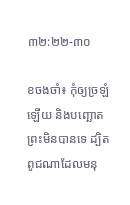៣២:២២-៣០

ខចងចាំ៖ កុំឲ្យច្រឡំឡើយ និងបញ្ឆោតព្រះមិនបានទេ ដ្បិតពូជណាដែលមនុ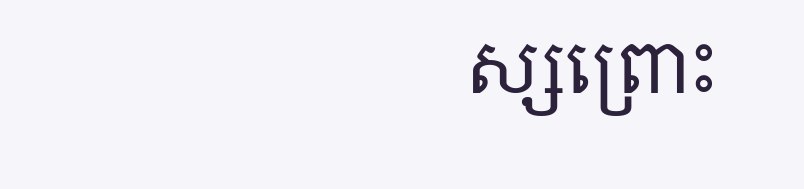ស្សព្រោះ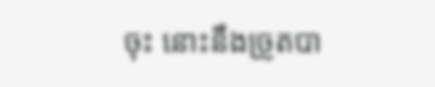ចុះ នោះនឹងច្រូតបា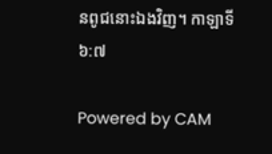នពូជនោះឯងវិញ។ កាឡាទី ៦:៧

Powered by CAM